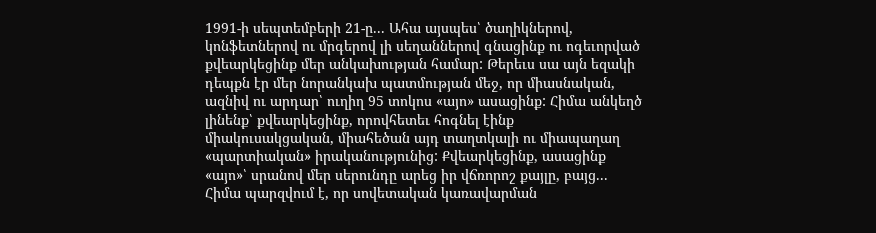1991-ի սեպտեմբերի 21-ը... Ահա այսպես՝ ծաղիկներով, կոնֆետներով ու մրգերով լի սեղաններով գնացինք ու ոգեւորված քվեարկեցինք մեր անկախության համար: Թերեւս սա այն եզակի դեպքն էր մեր նորանկախ պատմության մեջ, որ միասնական, ազնիվ ու արդար՝ ուղիղ 95 տոկոս «այո» ասացինք: Հիմա անկեղծ լինենք՝ քվեարկեցինք, որովհետեւ հոգնել էինք միակուսակցական, միահեծան այդ տաղտկալի ու միապաղաղ «պարտիական» իրականությունից: Քվեարկեցինք, ասացինք «այո»՝ սրանով մեր սերունդը արեց իր վճռորոշ քայլը, բայց... Հիմա պարզվում է, որ սովետական կառավարման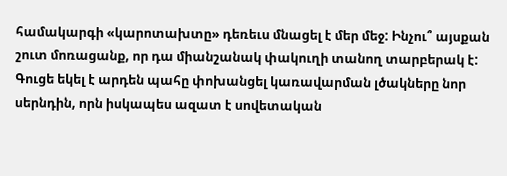համակարգի «կարոտախտը» դեռեւս մնացել է մեր մեջ: Ինչու՞ այսքան շուտ մոռացանք, որ դա միանշանակ փակուղի տանող տարբերակ է: Գուցե եկել է արդեն պահը փոխանցել կառավարման լծակները նոր սերնդին, որն իսկապես ազատ է սովետական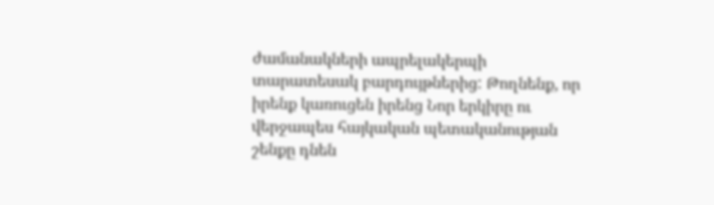ժամանակների ապրելակերպի տարատեսակ բարդույթներից: Թողնենք, որ իրենք կառուցեն իրենց Նոր երկիրը ու վերջապես հայկական պետականության շենքը դնեն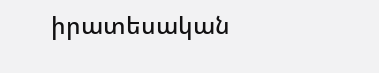իրատեսական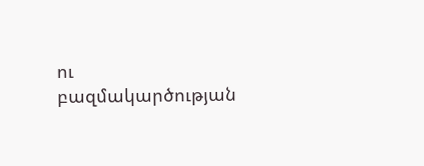ու բազմակարծության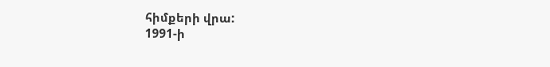հիմքերի վրա:
1991-ի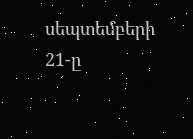սեպտեմբերի 21-ը